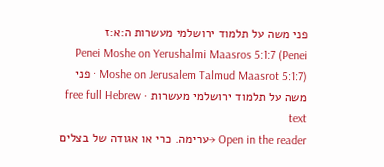פני משה על תלמוד ירושלמי מעשרות ה:א:ז
Penei Moshe on Yerushalmi Maasros 5:1:7 (Penei Moshe on Jerusalem Talmud Maasrot 5:1:7) · פני משה על תלמוד ירושלמי מעשרות · free full Hebrew text
Open in the reader →ערימה. כרי או אגודה של בצלים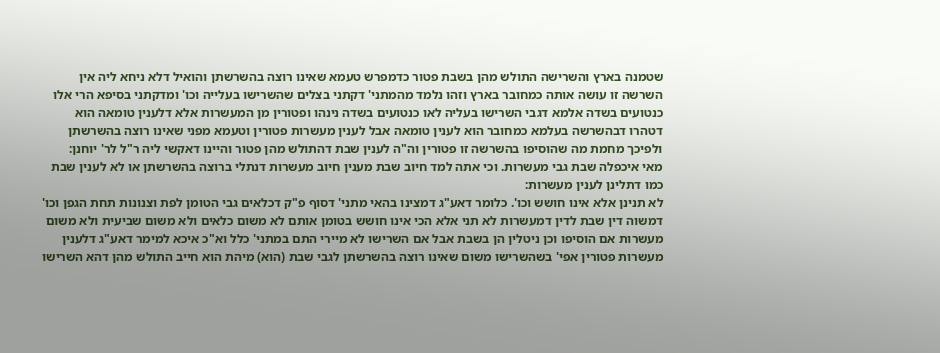שטמנה בארץ והשרישה התולש מהן בשבת פטור כדמפרש טעמא שאינו רוצה בהשרשתן והואיל דלא ניחא ליה אין השרשה זו עושה אותה כמחובר בארץ וזהו נלמד מהמתני' דקתני בצלים שהשרישו בעלייה וכו' ומדקתני בסיפא הרי אלו כנטועים בשדה אלמא דגבי השרישו בעליה לאו כנטועים בשדה נינהו ופטורין מן המעשרות אלא דלענין טומאה הוא דטהרו דבהשרשה בעלמא כמחובר הוא לענין טומאה אבל לענין מעשרות פטורין וטעמא מפני שאינו רוצה בהשרשתן ולפיכך מחמת מה שהוסיפו בהשרשה זו פטורין וה"ה לענין שבת דהתולש מהן פטור והיינו דאקשי ליה ר"ל לר' יוחנן:
מאי איכפלה שבת גבי מעשרות. וכי אתה למד חיוב שבת מענין חיוב מעשרות דנתלי ברוצה בהשרשתן או לא לענין שבת כמו דתלינן לענין מעשרות:
לא תנינן אלא אינו חושש וכו'. כלומר דאע"ג דמצינו בהאי מתני' דסוף פ"ק דכלאים גבי הטומן לפת וצנונות תחת הגפן וכו' דמשוה דין שבת לדין דמעשרות לא תני אלא הכי אינו חושש בטומן אותם לא משום כלאים ולא משום שביעית ולא משום מעשרות אם הוסיפו וכן ניטלין הן בשבת אבל אם השרישו לא מיירי התם במתני' כלל וא"כ איכא למימר דאע"ג דלענין מעשרות פטורין אפי' בשהשרישו משום שאינו רוצה בהשרשתן לגבי שבת (הוא) מיהת הוא חייב התולש מהן דהא השרישו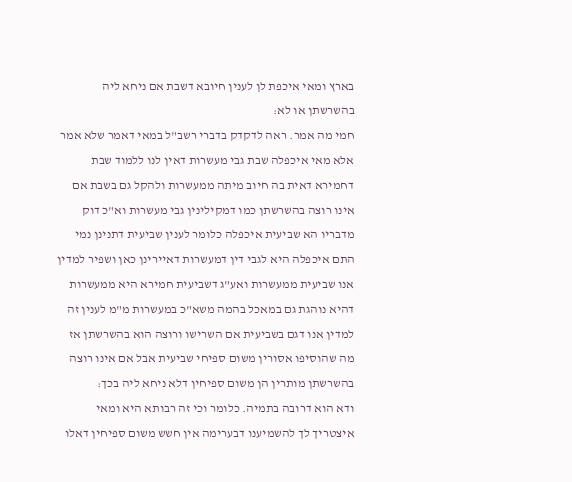בארץ ומאי איכפת לן לענין חיובא דשבת אם ניחא ליה בהשרשתן או לא:
חמי מה אמר. ראה לדקדק בדברי רשב"ל במאי דאמר שלא אמר אלא מאי איכפלה שבת גבי מעשרות דאין לנו ללמוד שבת דחמירא דאית בה חיוב מיתה ממעשרות ולהקל גם בשבת אם אינו רוצה בהשרשתן כמו דמקילינין גבי מעשרות וא"כ דוק מדבריו הא שביעית איכפלה כלומר לענין שביעית דתנינן נמי התם איכפלה היא לגבי דין דמעשרות דאיירינן כאן ושפיר למדין אנו שביעית ממעשרות ואע"ג דשביעית חמירא היא ממעשרות דהיא נוהגת גם במאכל בהמה משא"כ במעשרות מ"מ לענין זה למדין אנו דגם בשביעית אם השרישו ורוצה הוא בהשרשתן אז מה שהוסיפו אסורין משום ספיחי שביעית אבל אם אינו רוצה בהשרשתן מותרין הן משום ספיחין דלא ניחא ליה בכך:
ודא הוא דרובה בתמיה. כלומר וכי זה רבותא היא ומאי איצטריך לך להשמיענו דבערימה אין חשש משום ספיחין דאלו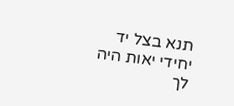תנא בצל יד יחידי יאות היה לך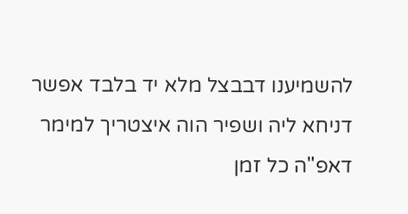להשמיענו דבבצל מלא יד בלבד אפשר דניחא ליה ושפיר הוה איצטריך למימר דאפ"ה כל זמן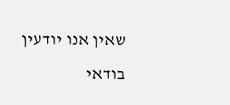שאין אנו יודעין בודאי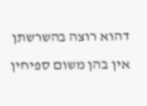דהוא רוצה בהשרשתן אין בהן משום ספיחין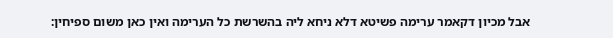אבל מכיון דקאמר ערימה פשיטא דלא ניחא ליה בהשרשת כל הערימה ואין כאן משום ספיחין: